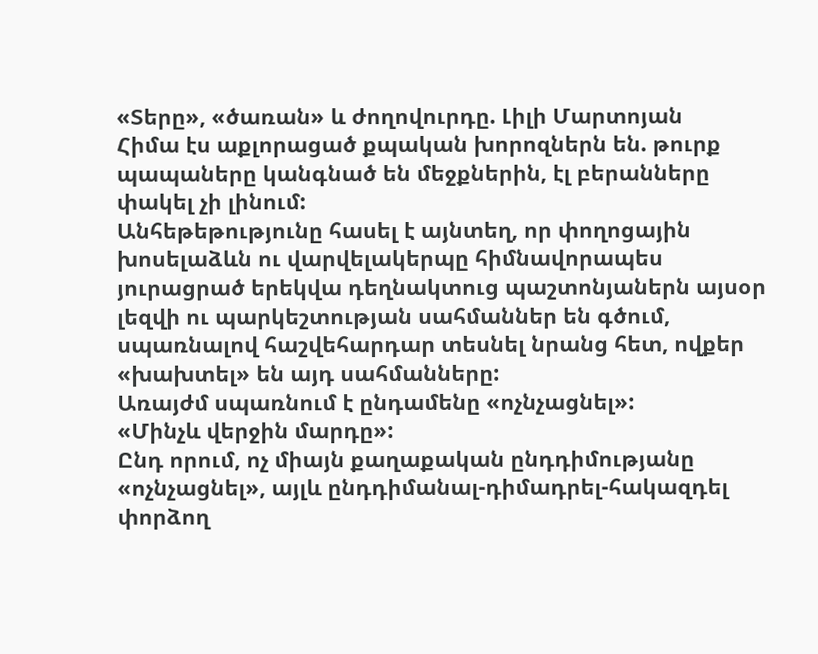«Տերը», «ծառան» և ժողովուրդը. Լիլի Մարտոյան
Հիմա էս աքլորացած քպական խորոզներն են. թուրք պապաները կանգնած են մեջքներին, էլ բերանները փակել չի լինում:
Անհեթեթությունը հասել է այնտեղ, որ փողոցային խոսելաձևն ու վարվելակերպը հիմնավորապես յուրացրած երեկվա դեղնակտուց պաշտոնյաներն այսօր լեզվի ու պարկեշտության սահմաններ են գծում, սպառնալով հաշվեհարդար տեսնել նրանց հետ, ովքեր «խախտել» են այդ սահմանները:
Առայժմ սպառնում է ընդամենը «ոչնչացնել»:
«Մինչև վերջին մարդը»:
Ընդ որում, ոչ միայն քաղաքական ընդդիմությանը «ոչնչացնել», այլև ընդդիմանալ-դիմադրել-հակազդել փորձող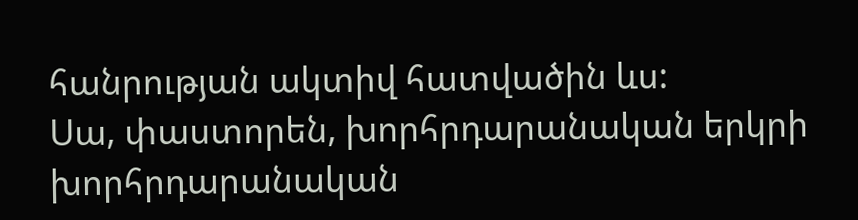հանրության ակտիվ հատվածին ևս:
Սա, փաստորեն, խորհրդարանական երկրի խորհրդարանական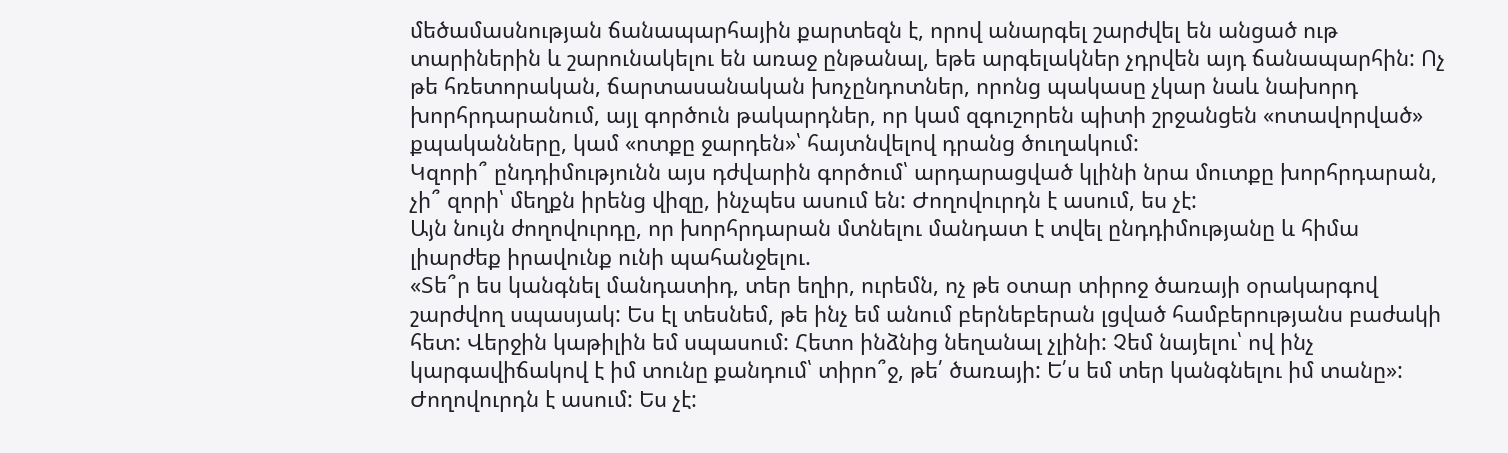մեծամասնության ճանապարհային քարտեզն է, որով անարգել շարժվել են անցած ութ տարիներին և շարունակելու են առաջ ընթանալ, եթե արգելակներ չդրվեն այդ ճանապարհին: Ոչ թե հռետորական, ճարտասանական խոչընդոտներ, որոնց պակասը չկար նաև նախորդ խորհրդարանում, այլ գործուն թակարդներ, որ կամ զգուշորեն պիտի շրջանցեն «ոտավորված» քպականները, կամ «ոտքը ջարդեն»՝ հայտնվելով դրանց ծուղակում:
Կզորի՞ ընդդիմությունն այս դժվարին գործում՝ արդարացված կլինի նրա մուտքը խորհրդարան, չի՞ զորի՝ մեղքն իրենց վիզը, ինչպես ասում են: Ժողովուրդն է ասում, ես չէ:
Այն նույն ժողովուրդը, որ խորհրդարան մտնելու մանդատ է տվել ընդդիմությանը և հիմա լիարժեք իրավունք ունի պահանջելու.
«Տե՞ր ես կանգնել մանդատիդ, տեր եղիր, ուրեմն, ոչ թե օտար տիրոջ ծառայի օրակարգով շարժվող սպասյակ: Ես էլ տեսնեմ, թե ինչ եմ անում բերնեբերան լցված համբերությանս բաժակի հետ: Վերջին կաթիլին եմ սպասում: Հետո ինձնից նեղանալ չլինի: Չեմ նայելու՝ ով ինչ կարգավիճակով է իմ տունը քանդում՝ տիրո՞ջ, թե՛ ծառայի: Ե՛ս եմ տեր կանգնելու իմ տանը»:
Ժողովուրդն է ասում: Ես չէ: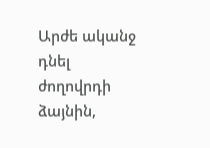Արժե ականջ դնել ժողովրդի ձայնին,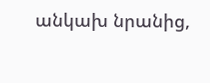անկախ նրանից,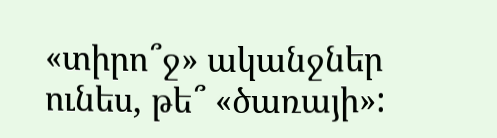«տիրո՞ջ» ականջներ ունես, թե՞ «ծառայի»: